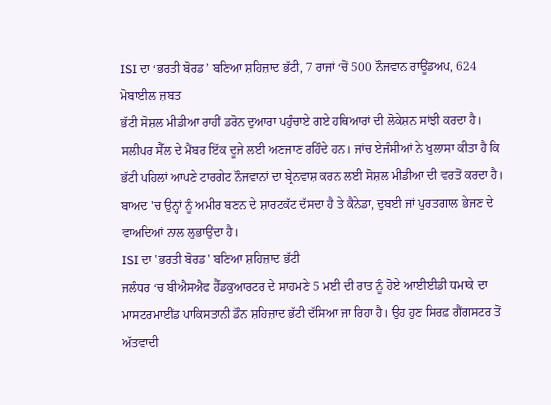ISI ਦਾ ‘ਭਰਤੀ ਬੋਰਡ’ ਬਣਿਆ ਸ਼ਹਿਜ਼ਾਦ ਭੱਟੀ, 7 ਰਾਜਾਂ ‘ਚੋਂ 500 ਨੌਜਵਾਨ ਰਾਊਂਡਅਪ, 624 ਮੋਬਾਈਲ ਜ਼ਬਤ
ਭੱਟੀ ਸੋਸ਼ਲ ਮੀਡੀਆ ਰਾਹੀਂ ਡਰੋਨ ਦੁਆਰਾ ਪਹੁੰਚਾਏ ਗਏ ਹਥਿਆਰਾਂ ਦੀ ਲੋਕੇਸ਼ਨ ਸਾਂਝੀ ਕਰਦਾ ਹੈ। ਸਲੀਪਰ ਸੈੱਲ ਦੇ ਮੈਂਬਰ ਇੱਕ ਦੂਜੇ ਲਈ ਅਣਜਾਣ ਰਹਿੰਦੇ ਹਨ। ਜਾਂਚ ਏਜੰਸੀਆਂ ਨੇ ਖੁਲਾਸਾ ਕੀਤਾ ਹੈ ਕਿ ਭੱਟੀ ਪਹਿਲਾਂ ਆਪਣੇ ਟਾਰਗੇਟ ਨੌਜਵਾਨਾਂ ਦਾ ਬ੍ਰੇਨਵਾਸ਼ ਕਰਨ ਲਈ ਸੋਸ਼ਲ ਮੀਡੀਆ ਦੀ ਵਰਤੋਂ ਕਰਦਾ ਹੈ। ਬਾਅਦ 'ਚ ਉਨ੍ਹਾਂ ਨੂੰ ਅਮੀਰ ਬਣਨ ਦੇ ਸ਼ਾਰਟਕੱਟ ਦੱਸਦਾ ਹੈ ਤੇ ਕੈਨੇਡਾ, ਦੁਬਈ ਜਾਂ ਪੁਰਤਗਾਲ ਭੇਜਣ ਦੇ ਵਾਅਦਿਆਂ ਨਾਲ ਲੁਭਾਉਂਦਾ ਹੈ।
ISI ਦਾ 'ਭਰਤੀ ਬੋਰਡ' ਬਣਿਆ ਸ਼ਹਿਜ਼ਾਦ ਭੱਟੀ
ਜਲੰਧਰ ‘ਚ ਬੀਐਸਐਫ ਹੈੱਡਕੁਆਰਟਰ ਦੇ ਸਾਹਮਣੇ 5 ਮਈ ਦੀ ਰਾਤ ਨੂੰ ਹੋਏ ਆਈਈਡੀ ਧਮਾਕੇ ਦਾ ਮਾਸਟਰਮਾਈਂਡ ਪਾਕਿਸਤਾਨੀ ਡੌਨ ਸ਼ਹਿਜ਼ਾਦ ਭੱਟੀ ਦੱਸਿਆ ਜਾ ਰਿਹਾ ਹੈ। ਉਹ ਹੁਣ ਸਿਰਫ਼ ਗੈਂਗਸਟਰ ਤੋਂ ਅੱਤਵਾਦੀ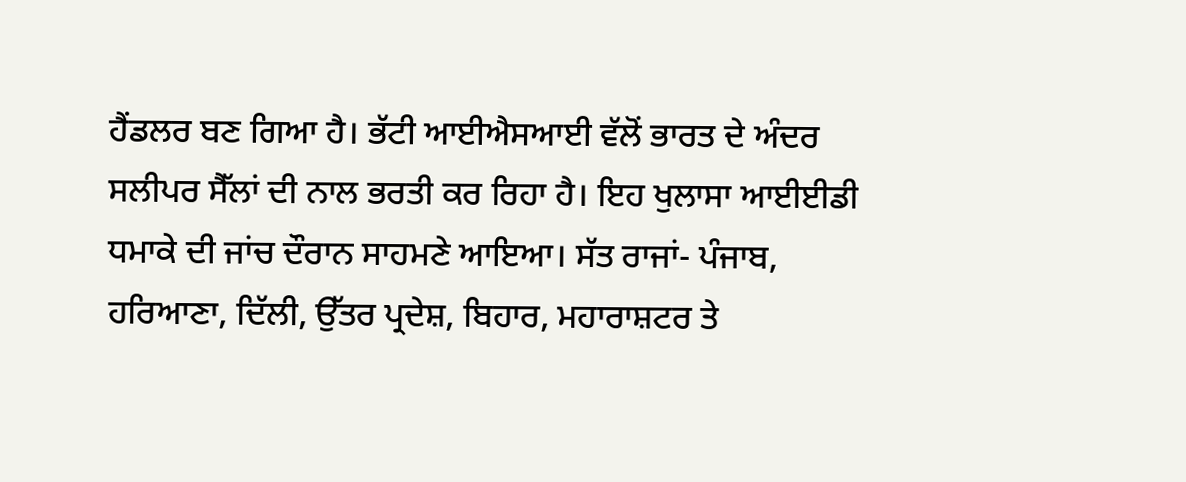ਹੈਂਡਲਰ ਬਣ ਗਿਆ ਹੈ। ਭੱਟੀ ਆਈਐਸਆਈ ਵੱਲੋਂ ਭਾਰਤ ਦੇ ਅੰਦਰ ਸਲੀਪਰ ਸੈੱਲਾਂ ਦੀ ਨਾਲ ਭਰਤੀ ਕਰ ਰਿਹਾ ਹੈ। ਇਹ ਖੁਲਾਸਾ ਆਈਈਡੀ ਧਮਾਕੇ ਦੀ ਜਾਂਚ ਦੌਰਾਨ ਸਾਹਮਣੇ ਆਇਆ। ਸੱਤ ਰਾਜਾਂ- ਪੰਜਾਬ, ਹਰਿਆਣਾ, ਦਿੱਲੀ, ਉੱਤਰ ਪ੍ਰਦੇਸ਼, ਬਿਹਾਰ, ਮਹਾਰਾਸ਼ਟਰ ਤੇ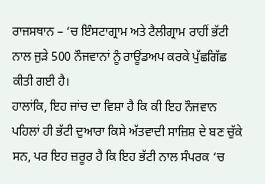ਰਾਜਸਥਾਨ – ‘ਚ ਇੰਸਟਾਗ੍ਰਾਮ ਅਤੇ ਟੈਲੀਗ੍ਰਾਮ ਰਾਹੀਂ ਭੱਟੀ ਨਾਲ ਜੁੜੇ 500 ਨੌਜਵਾਨਾਂ ਨੂੰ ਰਾਊਂਡਅਪ ਕਰਕੇ ਪੁੱਛਗਿੱਛ ਕੀਤੀ ਗਈ ਹੈ।
ਹਾਲਾਂਕਿ, ਇਹ ਜਾਂਚ ਦਾ ਵਿਸ਼ਾ ਹੈ ਕਿ ਕੀ ਇਹ ਨੌਜਵਾਨ ਪਹਿਲਾਂ ਹੀ ਭੱਟੀ ਦੁਆਰਾ ਕਿਸੇ ਅੱਤਵਾਦੀ ਸਾਜ਼ਿਸ਼ ਦੇ ਬਣ ਚੁੱਕੇ ਸਨ, ਪਰ ਇਹ ਜ਼ਰੂਰ ਹੈ ਕਿ ਇਹ ਭੱਟੀ ਨਾਲ ਸੰਪਰਕ ‘ਚ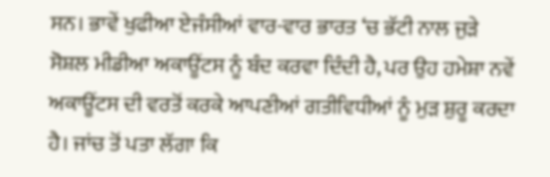ਸਨ। ਭਾਵੇਂ ਖੁਫੀਆ ਏਜੰਸੀਆਂ ਵਾਰ-ਵਾਰ ਭਾਰਤ ‘ਚ ਭੱਟੀ ਨਾਲ ਜੁੜੇ ਸੋਸ਼ਲ ਮੀਡੀਆ ਅਕਾਊਂਟਸ ਨੂੰ ਬੰਦ ਕਰਵਾ ਦਿੰਦੀ ਹੈ, ਪਰ ਉਹ ਹਮੇਸ਼ਾ ਨਵੇਂ ਅਕਾਊਂਟਸ ਦੀ ਵਰਤੋਂ ਕਰਕੇ ਆਪਣੀਆਂ ਗਤੀਵਿਧੀਆਂ ਨੂੰ ਮੁੜ ਸ਼ੁਰੂ ਕਰਦਾ ਹੈ। ਜਾਂਚ ਤੋਂ ਪਤਾ ਲੱਗਾ ਕਿ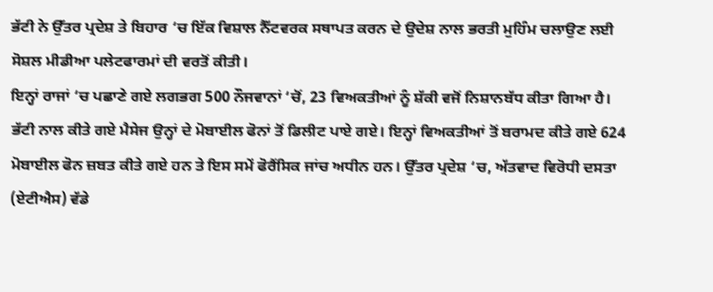ਭੱਟੀ ਨੇ ਉੱਤਰ ਪ੍ਰਦੇਸ਼ ਤੇ ਬਿਹਾਰ ‘ਚ ਇੱਕ ਵਿਸ਼ਾਲ ਨੈੱਟਵਰਕ ਸਥਾਪਤ ਕਰਨ ਦੇ ਉਦੇਸ਼ ਨਾਲ ਭਰਤੀ ਮੁਹਿੰਮ ਚਲਾਉਣ ਲਈ ਸੋਸ਼ਲ ਮੀਡੀਆ ਪਲੇਟਫਾਰਮਾਂ ਦੀ ਵਰਤੋਂ ਕੀਤੀ।
ਇਨ੍ਹਾਂ ਰਾਜਾਂ ‘ਚ ਪਛਾਣੇ ਗਏ ਲਗਭਗ 500 ਨੌਜਵਾਨਾਂ ‘ਚੋਂ, 23 ਵਿਅਕਤੀਆਂ ਨੂੰ ਸ਼ੱਕੀ ਵਜੋਂ ਨਿਸ਼ਾਨਬੱਧ ਕੀਤਾ ਗਿਆ ਹੈ। ਭੱਟੀ ਨਾਲ ਕੀਤੇ ਗਏ ਮੈਸੇਜ ਉਨ੍ਹਾਂ ਦੇ ਮੋਬਾਈਲ ਫੋਨਾਂ ਤੋਂ ਡਿਲੀਟ ਪਾਏ ਗਏ। ਇਨ੍ਹਾਂ ਵਿਅਕਤੀਆਂ ਤੋਂ ਬਰਾਮਦ ਕੀਤੇ ਗਏ 624 ਮੋਬਾਈਲ ਫੋਨ ਜ਼ਬਤ ਕੀਤੇ ਗਏ ਹਨ ਤੇ ਇਸ ਸਮੇਂ ਫੋਰੈਂਸਿਕ ਜਾਂਚ ਅਧੀਨ ਹਨ। ਉੱਤਰ ਪ੍ਰਦੇਸ਼ ‘ਚ, ਅੱਤਵਾਦ ਵਿਰੋਧੀ ਦਸਤਾ (ਏਟੀਐਸ) ਵੱਡੇ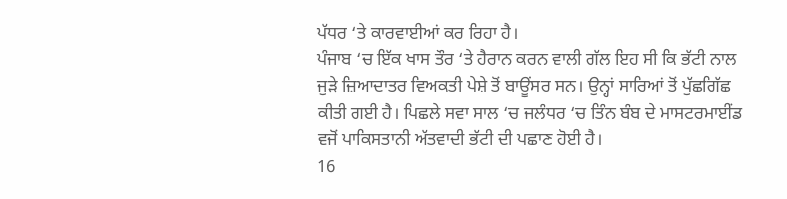ਪੱਧਰ ‘ਤੇ ਕਾਰਵਾਈਆਂ ਕਰ ਰਿਹਾ ਹੈ।
ਪੰਜਾਬ ‘ਚ ਇੱਕ ਖਾਸ ਤੌਰ ‘ਤੇ ਹੈਰਾਨ ਕਰਨ ਵਾਲੀ ਗੱਲ ਇਹ ਸੀ ਕਿ ਭੱਟੀ ਨਾਲ ਜੁੜੇ ਜ਼ਿਆਦਾਤਰ ਵਿਅਕਤੀ ਪੇਸ਼ੇ ਤੋਂ ਬਾਊਂਸਰ ਸਨ। ਉਨ੍ਹਾਂ ਸਾਰਿਆਂ ਤੋਂ ਪੁੱਛਗਿੱਛ ਕੀਤੀ ਗਈ ਹੈ। ਪਿਛਲੇ ਸਵਾ ਸਾਲ ‘ਚ ਜਲੰਧਰ ‘ਚ ਤਿੰਨ ਬੰਬ ਦੇ ਮਾਸਟਰਮਾਈਂਡ ਵਜੋਂ ਪਾਕਿਸਤਾਨੀ ਅੱਤਵਾਦੀ ਭੱਟੀ ਦੀ ਪਛਾਣ ਹੋਈ ਹੈ।
16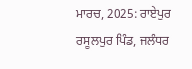ਮਾਰਚ, 2025: ਰਾਏਪੁਰ ਰਸੂਲਪੁਰ ਪਿੰਡ, ਜਲੰਧਰ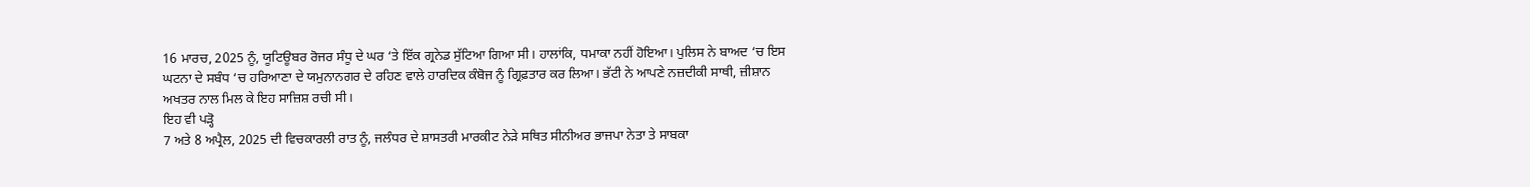16 ਮਾਰਚ, 2025 ਨੂੰ, ਯੂਟਿਊਬਰ ਰੋਜਰ ਸੰਧੂ ਦੇ ਘਰ ‘ਤੇ ਇੱਕ ਗ੍ਰਨੇਡ ਸੁੱਟਿਆ ਗਿਆ ਸੀ। ਹਾਲਾਂਕਿ, ਧਮਾਕਾ ਨਹੀਂ ਹੋਇਆ। ਪੁਲਿਸ ਨੇ ਬਾਅਦ ‘ਚ ਇਸ ਘਟਨਾ ਦੇ ਸਬੰਧ ‘ਚ ਹਰਿਆਣਾ ਦੇ ਯਮੁਨਾਨਗਰ ਦੇ ਰਹਿਣ ਵਾਲੇ ਹਾਰਦਿਕ ਕੰਬੋਜ ਨੂੰ ਗ੍ਰਿਫ਼ਤਾਰ ਕਰ ਲਿਆ। ਭੱਟੀ ਨੇ ਆਪਣੇ ਨਜ਼ਦੀਕੀ ਸਾਥੀ, ਜ਼ੀਸ਼ਾਨ ਅਖਤਰ ਨਾਲ ਮਿਲ ਕੇ ਇਹ ਸਾਜ਼ਿਸ਼ ਰਚੀ ਸੀ।
ਇਹ ਵੀ ਪੜ੍ਹੋ
7 ਅਤੇ 8 ਅਪ੍ਰੈਲ, 2025 ਦੀ ਵਿਚਕਾਰਲੀ ਰਾਤ ਨੂੰ, ਜਲੰਧਰ ਦੇ ਸ਼ਾਸਤਰੀ ਮਾਰਕੀਟ ਨੇੜੇ ਸਥਿਤ ਸੀਨੀਅਰ ਭਾਜਪਾ ਨੇਤਾ ਤੇ ਸਾਬਕਾ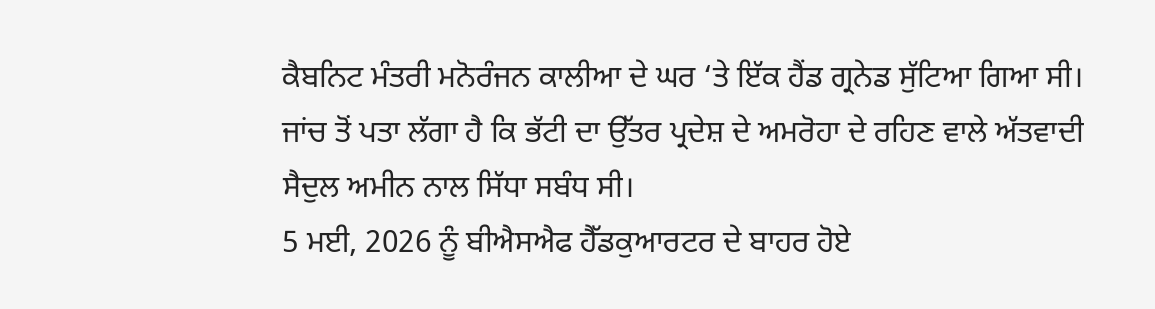ਕੈਬਨਿਟ ਮੰਤਰੀ ਮਨੋਰੰਜਨ ਕਾਲੀਆ ਦੇ ਘਰ ‘ਤੇ ਇੱਕ ਹੈਂਡ ਗ੍ਰਨੇਡ ਸੁੱਟਿਆ ਗਿਆ ਸੀ। ਜਾਂਚ ਤੋਂ ਪਤਾ ਲੱਗਾ ਹੈ ਕਿ ਭੱਟੀ ਦਾ ਉੱਤਰ ਪ੍ਰਦੇਸ਼ ਦੇ ਅਮਰੋਹਾ ਦੇ ਰਹਿਣ ਵਾਲੇ ਅੱਤਵਾਦੀ ਸੈਦੁਲ ਅਮੀਨ ਨਾਲ ਸਿੱਧਾ ਸਬੰਧ ਸੀ।
5 ਮਈ, 2026 ਨੂੰ ਬੀਐਸਐਫ ਹੈੱਡਕੁਆਰਟਰ ਦੇ ਬਾਹਰ ਹੋਏ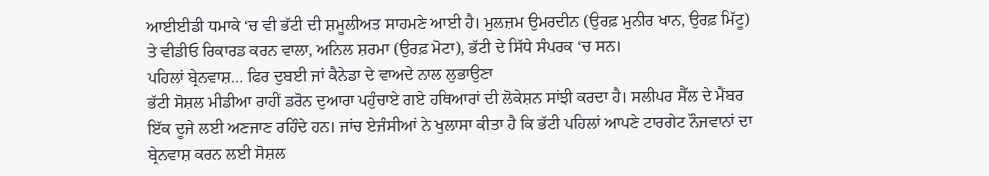ਆਈਈਡੀ ਧਮਾਕੇ ‘ਚ ਵੀ ਭੱਟੀ ਦੀ ਸ਼ਮੂਲੀਅਤ ਸਾਹਮਣੇ ਆਈ ਹੈ। ਮੁਲਜ਼ਮ ਉਮਰਦੀਨ (ਉਰਫ਼ ਮੁਨੀਰ ਖਾਨ, ਉਰਫ਼ ਮਿੱਟੂ) ਤੇ ਵੀਡੀਓ ਰਿਕਾਰਡ ਕਰਨ ਵਾਲਾ, ਅਨਿਲ ਸ਼ਰਮਾ (ਉਰਫ਼ ਮੋਟਾ), ਭੱਟੀ ਦੇ ਸਿੱਧੇ ਸੰਪਰਕ ‘ਚ ਸਨ।
ਪਹਿਲਾਂ ਬ੍ਰੇਨਵਾਸ਼… ਫਿਰ ਦੁਬਈ ਜਾਂ ਕੈਨੇਡਾ ਦੇ ਵਾਅਦੇ ਨਾਲ ਲੁਭਾਉਣਾ
ਭੱਟੀ ਸੋਸ਼ਲ ਮੀਡੀਆ ਰਾਹੀਂ ਡਰੋਨ ਦੁਆਰਾ ਪਹੁੰਚਾਏ ਗਏ ਹਥਿਆਰਾਂ ਦੀ ਲੋਕੇਸ਼ਨ ਸਾਂਝੀ ਕਰਦਾ ਹੈ। ਸਲੀਪਰ ਸੈੱਲ ਦੇ ਮੈਂਬਰ ਇੱਕ ਦੂਜੇ ਲਈ ਅਣਜਾਣ ਰਹਿੰਦੇ ਹਨ। ਜਾਂਚ ਏਜੰਸੀਆਂ ਨੇ ਖੁਲਾਸਾ ਕੀਤਾ ਹੈ ਕਿ ਭੱਟੀ ਪਹਿਲਾਂ ਆਪਣੇ ਟਾਰਗੇਟ ਨੌਜਵਾਨਾਂ ਦਾ ਬ੍ਰੇਨਵਾਸ਼ ਕਰਨ ਲਈ ਸੋਸ਼ਲ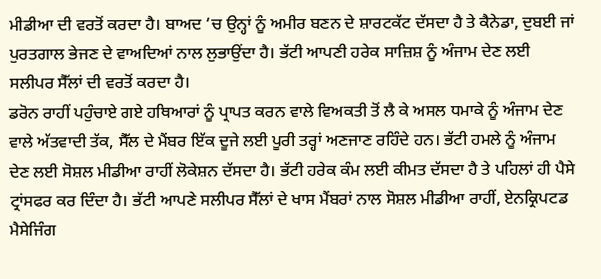ਮੀਡੀਆ ਦੀ ਵਰਤੋਂ ਕਰਦਾ ਹੈ। ਬਾਅਦ ‘ਚ ਉਨ੍ਹਾਂ ਨੂੰ ਅਮੀਰ ਬਣਨ ਦੇ ਸ਼ਾਰਟਕੱਟ ਦੱਸਦਾ ਹੈ ਤੇ ਕੈਨੇਡਾ, ਦੁਬਈ ਜਾਂ ਪੁਰਤਗਾਲ ਭੇਜਣ ਦੇ ਵਾਅਦਿਆਂ ਨਾਲ ਲੁਭਾਉਂਦਾ ਹੈ। ਭੱਟੀ ਆਪਣੀ ਹਰੇਕ ਸਾਜ਼ਿਸ਼ ਨੂੰ ਅੰਜਾਮ ਦੇਣ ਲਈ ਸਲੀਪਰ ਸੈੱਲਾਂ ਦੀ ਵਰਤੋਂ ਕਰਦਾ ਹੈ।
ਡਰੋਨ ਰਾਹੀਂ ਪਹੁੰਚਾਏ ਗਏ ਹਥਿਆਰਾਂ ਨੂੰ ਪ੍ਰਾਪਤ ਕਰਨ ਵਾਲੇ ਵਿਅਕਤੀ ਤੋਂ ਲੈ ਕੇ ਅਸਲ ਧਮਾਕੇ ਨੂੰ ਅੰਜਾਮ ਦੇਣ ਵਾਲੇ ਅੱਤਵਾਦੀ ਤੱਕ, ਸੈੱਲ ਦੇ ਮੈਂਬਰ ਇੱਕ ਦੂਜੇ ਲਈ ਪੂਰੀ ਤਰ੍ਹਾਂ ਅਣਜਾਣ ਰਹਿੰਦੇ ਹਨ। ਭੱਟੀ ਹਮਲੇ ਨੂੰ ਅੰਜਾਮ ਦੇਣ ਲਈ ਸੋਸ਼ਲ ਮੀਡੀਆ ਰਾਹੀਂ ਲੋਕੇਸ਼ਨ ਦੱਸਦਾ ਹੈ। ਭੱਟੀ ਹਰੇਕ ਕੰਮ ਲਈ ਕੀਮਤ ਦੱਸਦਾ ਹੈ ਤੇ ਪਹਿਲਾਂ ਹੀ ਪੈਸੇ ਟ੍ਰਾਂਸਫਰ ਕਰ ਦਿੰਦਾ ਹੈ। ਭੱਟੀ ਆਪਣੇ ਸਲੀਪਰ ਸੈੱਲਾਂ ਦੇ ਖਾਸ ਮੈਂਬਰਾਂ ਨਾਲ ਸੋਸ਼ਲ ਮੀਡੀਆ ਰਾਹੀਂ, ਏਨਕ੍ਰਿਪਟਡ ਮੈਸੇਜਿੰਗ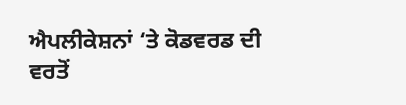ਐਪਲੀਕੇਸ਼ਨਾਂ ‘ਤੇ ਕੋਡਵਰਡ ਦੀ ਵਰਤੋਂ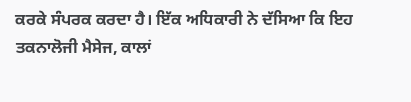ਕਰਕੇ ਸੰਪਰਕ ਕਰਦਾ ਹੈ। ਇੱਕ ਅਧਿਕਾਰੀ ਨੇ ਦੱਸਿਆ ਕਿ ਇਹ ਤਕਨਾਲੋਜੀ ਮੈਸੇਜ, ਕਾਲਾਂ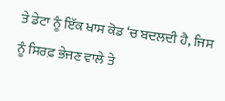ਤੇ ਡੇਟਾ ਨੂੰ ਇੱਕ ਖਾਸ ਕੋਡ ‘ਚ ਬਦਲਦੀ ਹੈ, ਜਿਸ ਨੂੰ ਸਿਰਫ਼ ਭੇਜਣ ਵਾਲੇ ਤੇ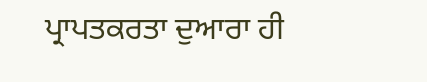ਪ੍ਰਾਪਤਕਰਤਾ ਦੁਆਰਾ ਹੀ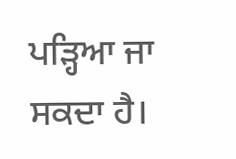ਪੜ੍ਹਿਆ ਜਾ ਸਕਦਾ ਹੈ।